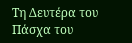Τη Δευτέρα του Πάσχα του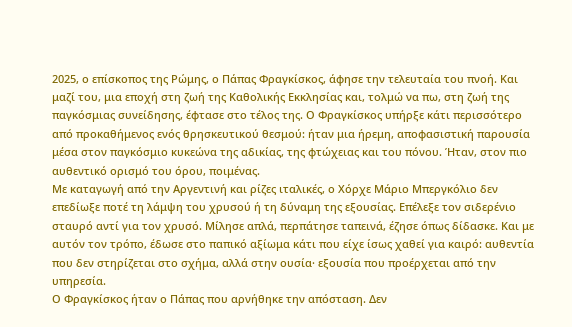2025, ο επίσκοπος της Ρώμης, ο Πάπας Φραγκίσκος, άφησε την τελευταία του πνοή. Και μαζί του, μια εποχή στη ζωή της Καθολικής Εκκλησίας και, τολμώ να πω, στη ζωή της παγκόσμιας συνείδησης, έφτασε στο τέλος της. Ο Φραγκίσκος υπήρξε κάτι περισσότερο από προκαθήμενος ενός θρησκευτικού θεσμού: ήταν μια ήρεμη, αποφασιστική παρουσία μέσα στον παγκόσμιο κυκεώνα της αδικίας, της φτώχειας και του πόνου. Ήταν, στον πιο αυθεντικό ορισμό του όρου, ποιμένας.
Με καταγωγή από την Αργεντινή και ρίζες ιταλικές, ο Χόρχε Μάριο Μπεργκόλιο δεν επεδίωξε ποτέ τη λάμψη του χρυσού ή τη δύναμη της εξουσίας. Επέλεξε τον σιδερένιο σταυρό αντί για τον χρυσό. Μίλησε απλά, περπάτησε ταπεινά, έζησε όπως δίδασκε. Και με αυτόν τον τρόπο, έδωσε στο παπικό αξίωμα κάτι που είχε ίσως χαθεί για καιρό: αυθεντία που δεν στηρίζεται στο σχήμα, αλλά στην ουσία· εξουσία που προέρχεται από την υπηρεσία.
Ο Φραγκίσκος ήταν ο Πάπας που αρνήθηκε την απόσταση. Δεν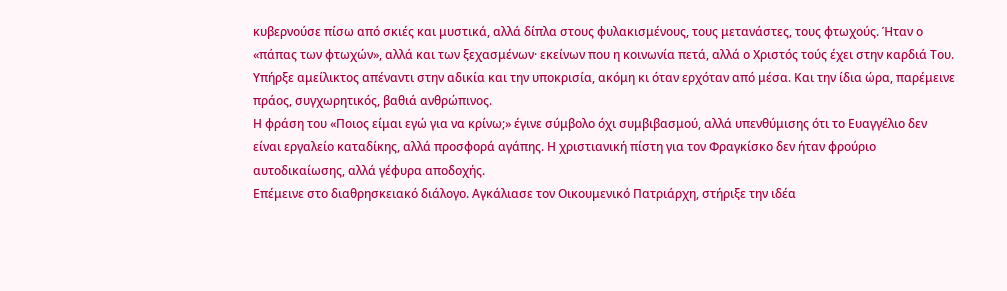κυβερνούσε πίσω από σκιές και μυστικά, αλλά δίπλα στους φυλακισμένους, τους μετανάστες, τους φτωχούς. Ήταν ο «πάπας των φτωχών», αλλά και των ξεχασμένων· εκείνων που η κοινωνία πετά, αλλά ο Χριστός τούς έχει στην καρδιά Του. Υπήρξε αμείλικτος απέναντι στην αδικία και την υποκρισία, ακόμη κι όταν ερχόταν από μέσα. Και την ίδια ώρα, παρέμεινε πράος, συγχωρητικός, βαθιά ανθρώπινος.
Η φράση του «Ποιος είμαι εγώ για να κρίνω;» έγινε σύμβολο όχι συμβιβασμού, αλλά υπενθύμισης ότι το Ευαγγέλιο δεν είναι εργαλείο καταδίκης, αλλά προσφορά αγάπης. Η χριστιανική πίστη για τον Φραγκίσκο δεν ήταν φρούριο αυτοδικαίωσης, αλλά γέφυρα αποδοχής.
Επέμεινε στο διαθρησκειακό διάλογο. Αγκάλιασε τον Οικουμενικό Πατριάρχη, στήριξε την ιδέα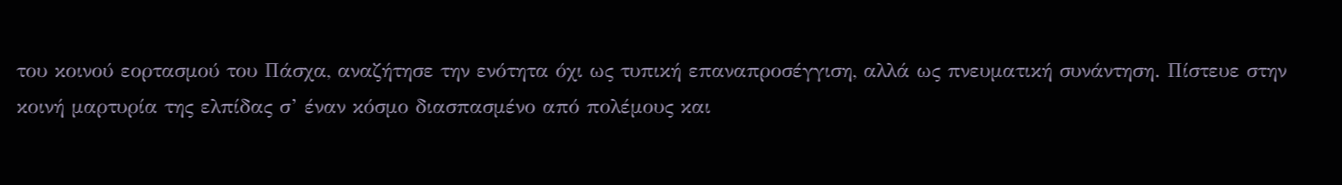του κοινού εορτασμού του Πάσχα, αναζήτησε την ενότητα όχι ως τυπική επαναπροσέγγιση, αλλά ως πνευματική συνάντηση. Πίστευε στην κοινή μαρτυρία της ελπίδας σ’ έναν κόσμο διασπασμένο από πολέμους και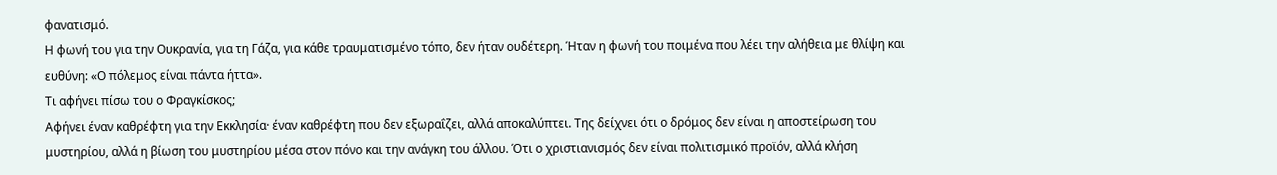φανατισμό.
Η φωνή του για την Ουκρανία, για τη Γάζα, για κάθε τραυματισμένο τόπο, δεν ήταν ουδέτερη. Ήταν η φωνή του ποιμένα που λέει την αλήθεια με θλίψη και ευθύνη: «Ο πόλεμος είναι πάντα ήττα».
Τι αφήνει πίσω του ο Φραγκίσκος;
Αφήνει έναν καθρέφτη για την Εκκλησία· έναν καθρέφτη που δεν εξωραΐζει, αλλά αποκαλύπτει. Της δείχνει ότι ο δρόμος δεν είναι η αποστείρωση του μυστηρίου, αλλά η βίωση του μυστηρίου μέσα στον πόνο και την ανάγκη του άλλου. Ότι ο χριστιανισμός δεν είναι πολιτισμικό προϊόν, αλλά κλήση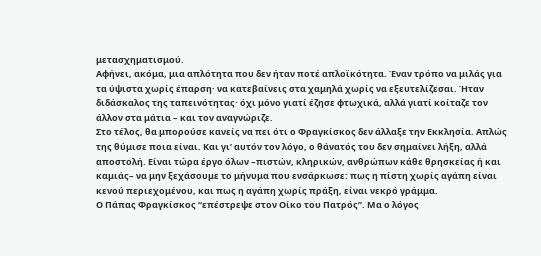μετασχηματισμού.
Αφήνει, ακόμα, μια απλότητα που δεν ήταν ποτέ απλοϊκότητα. Έναν τρόπο να μιλάς για τα ύψιστα χωρίς έπαρση· να κατεβαίνεις στα χαμηλά χωρίς να εξευτελίζεσαι. Ήταν διδάσκαλος της ταπεινότητας· όχι μόνο γιατί έζησε φτωχικά, αλλά γιατί κοίταζε τον άλλον στα μάτια – και τον αναγνώριζε.
Στο τέλος, θα μπορούσε κανείς να πει ότι ο Φραγκίσκος δεν άλλαξε την Εκκλησία. Απλώς της θύμισε ποια είναι. Και γι’ αυτόν τον λόγο, ο θάνατός του δεν σημαίνει λήξη, αλλά αποστολή. Είναι τώρα έργο όλων –πιστών, κληρικών, ανθρώπων κάθε θρησκείας ή και καμιάς– να μην ξεχάσουμε το μήνυμα που ενσάρκωσε: πως η πίστη χωρίς αγάπη είναι κενού περιεχομένου, και πως η αγάπη χωρίς πράξη, είναι νεκρό γράμμα.
Ο Πάπας Φραγκίσκος “επέστρεψε στον Οίκο του Πατρός”. Μα ο λόγος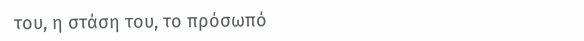του, η στάση του, το πρόσωπό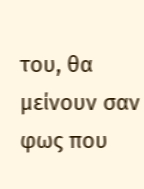του, θα μείνουν σαν φως που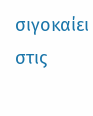σιγοκαίει στις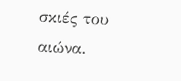σκιές του αιώνα.